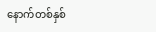နောက်တစ်နှစ်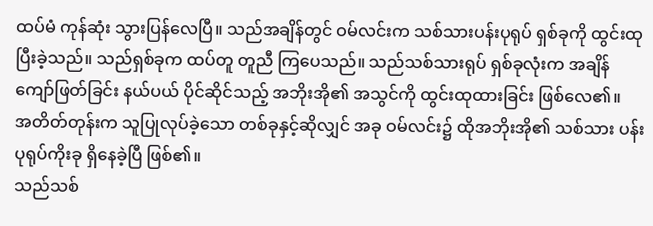ထပ်မံ ကုန်ဆုံး သွားပြန်လေပြီ။ သည်အချိန်တွင် ဝမ်လင်းက သစ်သားပန်းပုရုပ် ရှစ်ခုကို ထွင်းထုပြီးခဲ့သည်။ သည်ရှစ်ခုက ထပ်တူ တူညီ ကြပေသည်။ သည်သစ်သားရုပ် ရှစ်ခုလုံးက အချိန်ကျော်ဖြတ်ခြင်း နယ်ပယ် ပိုင်ဆိုင်သည့် အဘိုးအို၏ အသွင်ကို ထွင်းထုထားခြင်း ဖြစ်လေ၏။
အတိတ်တုန်းက သူပြုလုပ်ခဲ့သော တစ်ခုနှင့်ဆိုလျှင် အခု ဝမ်လင်း၌ ထိုအဘိုးအို၏ သစ်သား ပန်းပုရုပ်ကိုးခု ရှိနေခဲ့ပြီ ဖြစ်၏။
သည်သစ်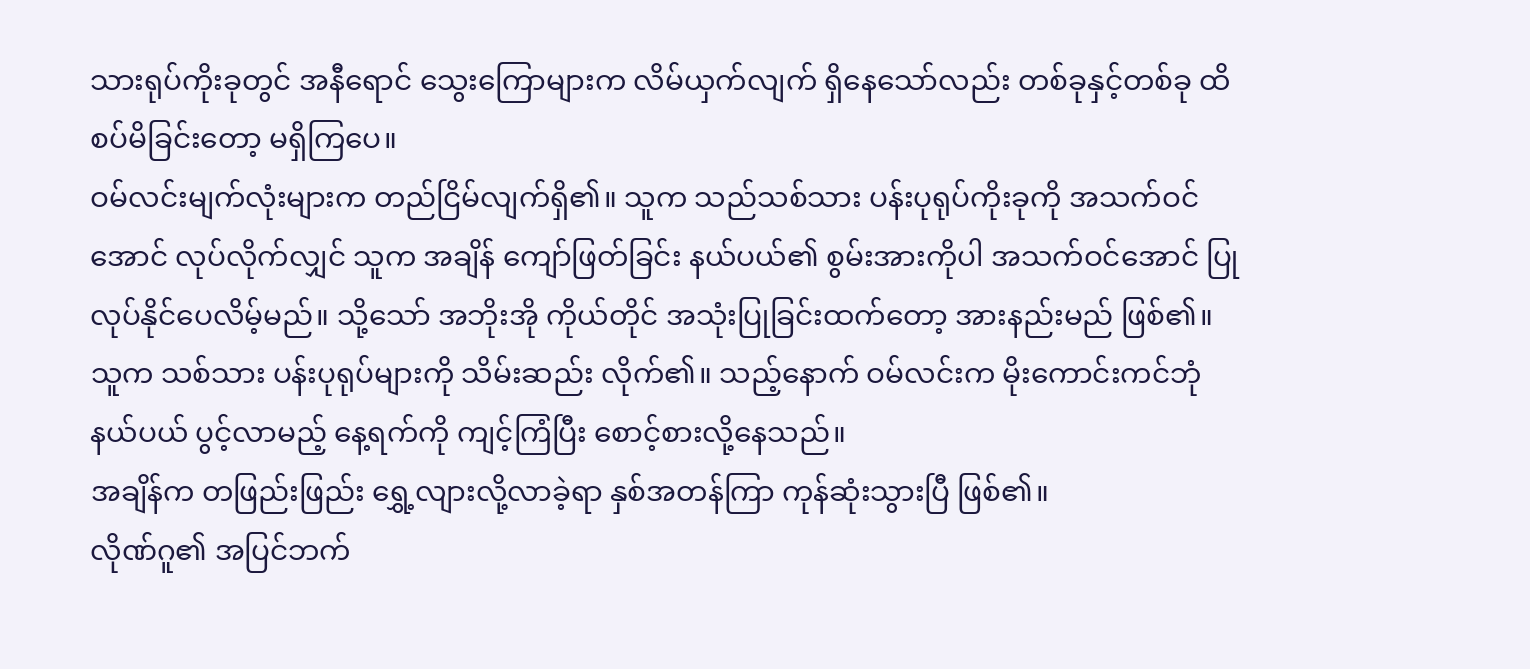သားရုပ်ကိုးခုတွင် အနီရောင် သွေးကြောများက လိမ်ယှက်လျက် ရှိနေသော်လည်း တစ်ခုနှင့်တစ်ခု ထိစပ်မိခြင်းတော့ မရှိကြပေ။
ဝမ်လင်းမျက်လုံးများက တည်ငြိမ်လျက်ရှိ၏။ သူက သည်သစ်သား ပန်းပုရုပ်ကိုးခုကို အသက်ဝင်အောင် လုပ်လိုက်လျှင် သူက အချိန် ကျော်ဖြတ်ခြင်း နယ်ပယ်၏ စွမ်းအားကိုပါ အသက်ဝင်အောင် ပြုလုပ်နိုင်ပေလိမ့်မည်။ သို့သော် အဘိုးအို ကိုယ်တိုင် အသုံးပြုခြင်းထက်တော့ အားနည်းမည် ဖြစ်၏။
သူက သစ်သား ပန်းပုရုပ်များကို သိမ်းဆည်း လိုက်၏။ သည့်နောက် ဝမ်လင်းက မိုးကောင်းကင်ဘုံ နယ်ပယ် ပွင့်လာမည့် နေ့ရက်ကို ကျင့်ကြံပြီး စောင့်စားလို့နေသည်။
အချိန်က တဖြည်းဖြည်း ရွှေ့လျားလို့လာခဲ့ရာ နှစ်အတန်ကြာ ကုန်ဆုံးသွားပြီ ဖြစ်၏။
လိုဏ်ဂူ၏ အပြင်ဘက်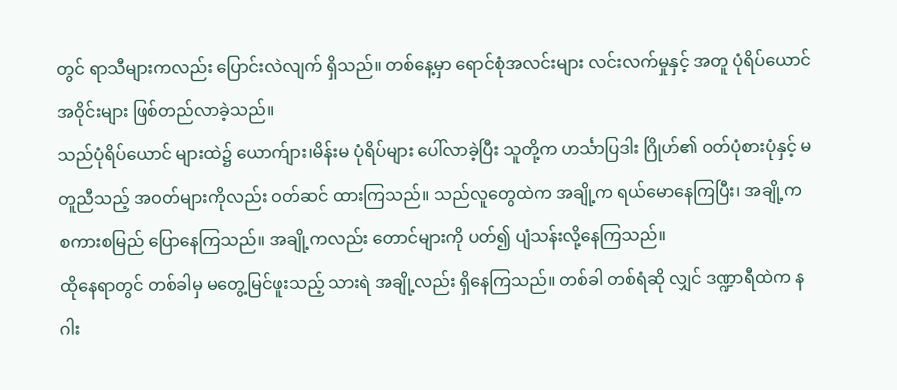တွင် ရာသီများကလည်း ပြောင်းလဲလျက် ရှိသည်။ တစ်နေ့မှာ ရောင်စုံအလင်းများ လင်းလက်မှုနှင့် အတူ ပုံရိပ်ယောင်အဝိုင်းများ ဖြစ်တည်လာခဲ့သည်။
သည်ပုံရိပ်ယောင် များထဲ၌ ယောက်ျား၊မိန်းမ ပုံရိပ်များ ပေါ်လာခဲ့ပြီး သူတို့က ဟင်္သာပြဒါး ဂြိုဟ်၏ ဝတ်ပုံစားပုံနှင့် မတူညီသည့် အဝတ်များကိုလည်း ဝတ်ဆင် ထားကြသည်။ သည်လူတွေထဲက အချို့က ရယ်မောနေကြပြီး၊ အချို့က စကားစမြည် ပြောနေကြသည်။ အချို့ကလည်း တောင်များကို ပတ်၍ ပျံသန်းလို့နေကြသည်။
ထိုနေရာတွင် တစ်ခါမှ မတွေ့မြင်ဖူးသည့် သားရဲ အချို့လည်း ရှိနေကြသည်။ တစ်ခါ တစ်ရံဆို လျှင် ဒဏ္ဍာရီထဲက နဂါး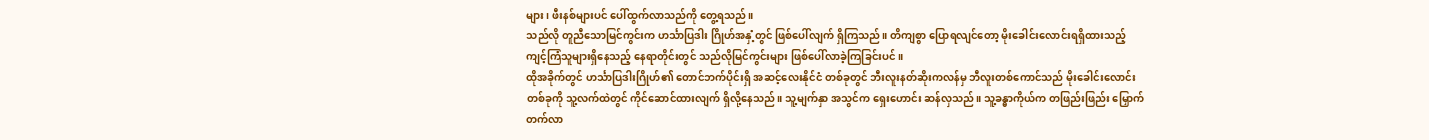များ၊ ဖီးနစ်များပင် ပေါ်ထွက်လာသည်ကို တွေ့ရသည်။
သည်လို တူညီသောမြင်ကွင်းက ဟင်္သာပြဒါး ဂြိုဟ်အနှံ့တွင် ဖြစ်ပေါ်လျက် ရှိကြသည်။ တိကျစွာ ပြောရလျင်တော့ မိုးခေါင်းလောင်းရရှိထားသည့် ကျင့်ကြံသူများရှိနေသည့် နေရာတိုင်းတွင် သည်လိုမြင်ကွင်းများ ဖြစ်ပေါ်လာခဲ့ကြခြင်းပင်။
ထိုအခိုက်တွင် ဟင်္သာပြဒါးဂြိုဟ်၏ တောင်ဘက်ပိုင်းရှိ အဆင့်လေးနိုင်ငံ တစ်ခုတွင် ဘီးလူးနတ်ဆိုးကလန်မှ ဘီလူးတစ်ကောင်သည် မိုးခေါင်းလောင်းတစ်ခုကို သူ့လက်ထဲတွင် ကိုင်ဆောင်ထားလျက် ရှိလို့နေသည်။ သူ့မျက်နှာ အသွင်က ရှေးဟောင်း ဆန်လှသည်။ သူ့ခန္ဓာကိုယ်က တဖြည်းဖြည်း မြှောက်တက်လာ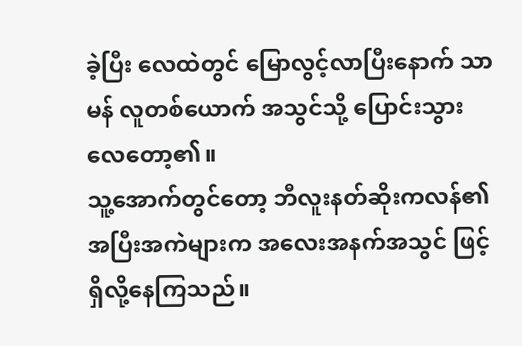ခဲ့ပြီး လေထဲတွင် မြောလွင့်လာပြီးနောက် သာမန် လူတစ်ယောက် အသွင်သို့ ပြောင်းသွားလေတော့၏။
သူ့အောက်တွင်တော့ ဘီလူးနတ်ဆိုးကလန်၏ အပြီးအကဲများက အလေးအနက်အသွင် ဖြင့်ရှိလို့နေကြသည်။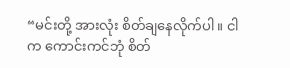“မင်းတို့ အားလုံး စိတ်ချနေလိုက်ပါ။ ငါက ကောင်းကင်ဘုံ စိတ်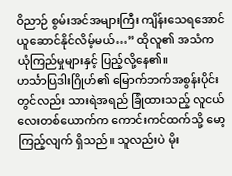ဝိညာဉ် စွမ်းအင်အများကြီး ကျိန်းသေရအောင် ယူဆောင်နိုင်လိမ့်မယ်…” ထိုလူ၏ အသံက ယုံကြည်မှုများနှင့် ပြည့်လို့နေ၏။
ဟင်္သာပြဒါးဂြိုဟ်၏ မြောက်ဘက်အစွန်းပိုင်းတွင်လည်း သားရဲအရည် ခြုံထားသည့် လူငယ်လေးတစ်ယောက်က ကောင်းကင်ထက်သို့ မော့ကြည့်လျက် ရှိသည်။ သူလည်းပဲ မိုး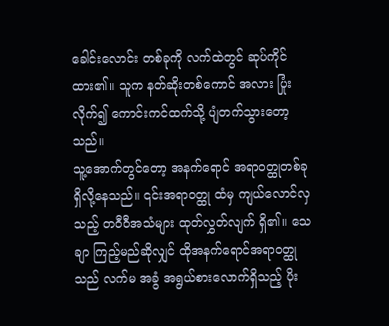ခေါင်းလောင်း တစ်ခုကို လက်ထဲတွင် ဆုပ်ကိုင်ထား၏။ သူက နတ်ဆိုးတစ်ကောင် အလား ပြုံးလိုက်၍ ကောင်းကင်ထက်သို့ ပျံတက်သွားတော့သည်။
သူ့အောက်တွင်တော့ အနက်ရောင် အရာဝတ္ထုတစ်ခု ရှိလို့နေသည်။ ၎င်းအရာဝတ္ထု ထံမှ ကျယ်လောင်လှသည့် တဝီဝီအသံများ ထုတ်လွှတ်လျက် ရှိ၏။ သေချာ ကြည့်မည်ဆိုလျှင် ထိုအနက်ရောင်အရာဝတ္ထုသည် လက်မ အခွံ အရွယ်စားလောက်ရှိသည့် ပိုး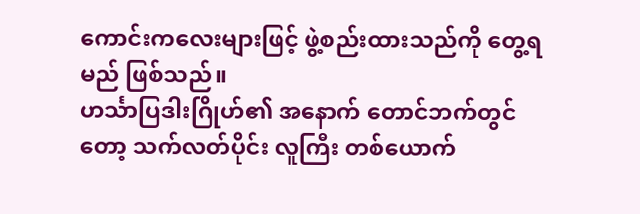ကောင်းကလေးများဖြင့် ဖွဲ့စည်းထားသည်ကို တွေ့ရမည် ဖြစ်သည်။
ဟင်္သာပြဒါးဂြိုဟ်၏ အနောက် တောင်ဘက်တွင်တော့ သက်လတ်ပိုင်း လူကြီး တစ်ယောက်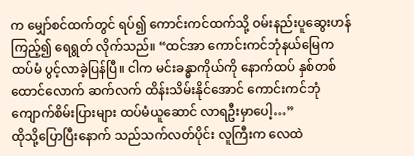က မျှော်စင်ထက်တွင် ရပ်၍ ကောင်းကင်ထက်သို့ ဝမ်းနည်းပူဆွေးဟန် ကြည့်၍ ရေရွတ် လိုက်သည်။ “ထင်အာ ကောင်းကင်ဘုံနယ်မြေက ထပ်မံ ပွင့်လာခဲ့ပြန်ပြီ။ ငါက မင်းခန္ဓာကိုယ်ကို နောက်ထပ် နှစ်တစ်ထောင်လောက် ဆက်လက် ထိန်းသိမ်းနိုင်အောင် ကောင်းကင်ဘုံ ကျောက်စိမ်းပြားများ ထပ်မံယူဆောင် လာရဦးမှာပေါ့…”
ထိုသို့ပြောပြီးနောက် သည်သက်လတ်ပိုင်း လူကြီးက လေထဲ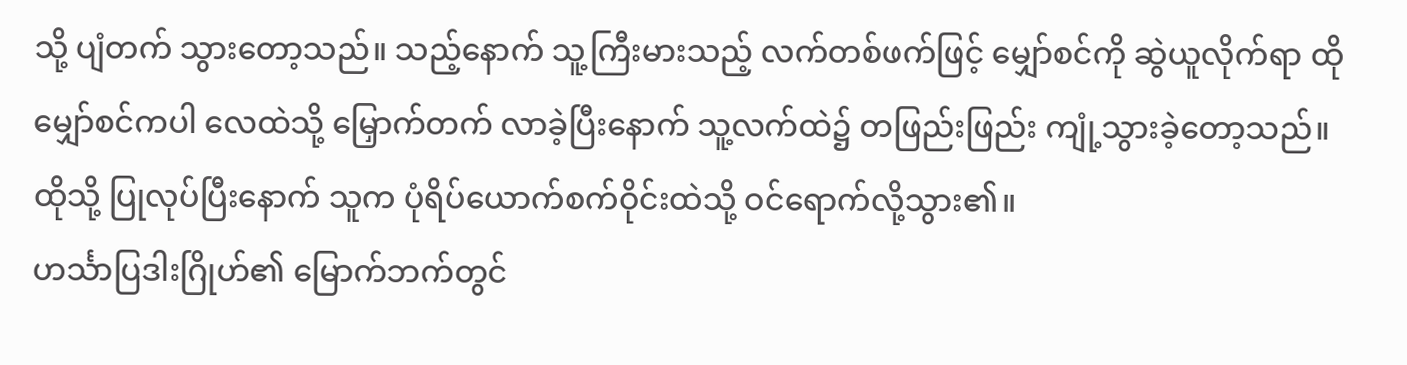သို့ ပျံတက် သွားတော့သည်။ သည့်နောက် သူ့ကြီးမားသည့် လက်တစ်ဖက်ဖြင့် မျှော်စင်ကို ဆွဲယူလိုက်ရာ ထိုမျှော်စင်ကပါ လေထဲသို့ မြှောက်တက် လာခဲ့ပြီးနောက် သူ့လက်ထဲ၌ တဖြည်းဖြည်း ကျုံ့သွားခဲ့တော့သည်။ ထိုသို့ ပြုလုပ်ပြီးနောက် သူက ပုံရိပ်ယောက်စက်ဝိုင်းထဲသို့ ဝင်ရောက်လို့သွား၏။
ဟင်္သာပြဒါးဂြိုဟ်၏ မြောက်ဘက်တွင်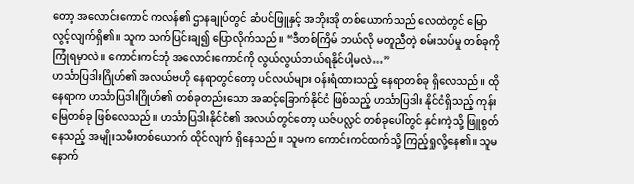တော့ အလောင်းကောင် ကလန်၏ ဌာနချုပ်တွင် ဆံပင်ဖြူနှင့် အဘိုးအို တစ်ယောက်သည် လေထဲတွင် မြောလွင့်လျက်ရှိ၏။ သူက သက်ပြင်းချ၍ ပြောလိုက်သည်။ “ဒီတစ်ကြိမ် ဘယ်လို မတူညီတဲ့ စမ်းသပ်မှု တစ်ခုကို ကြုံရမှာလဲ။ ကောင်းကင်ဘုံ အလောင်းကောင်ကို လွယ်လွယ်ဘယ်ရနိုင်ပါ့မလဲ…”
ဟင်္သာပြဒါးဂြိုဟ်၏ အလယ်ဗဟို နေရာတွင်တော့ ပင်လယ်များ ဝန်းရံထားသည့် နေရာတစ်ခု ရှိလေသည်။ ထိုနေရာက ဟင်္သာပြဒါးဂြိုဟ်၏ တစ်ခုတည်းသော အဆင့်ခြောက်နိုင်ငံ ဖြစ်သည့် ဟင်္သာပြဒါး နိုင်ငံရှိသည့် ကုန်းမြေတစ်ခု ဖြစ်လေသည်။ ဟင်္သာပြဒါးနိုင်ငံ၏ အလယ်တွင်တော့ ယဇ်ပလ္လင် တစ်ခုပေါ်တွင် နှင်းကဲ့သို့ ဖြူစွတ်နေသည့် အမျိုးသမီးတစ်ယောက် ထိုင်လျက် ရှိနေသည်။ သူမက ကောင်းကင်ထက်သို့ ကြည့်ရှုလို့နေ၏။ သူမနောက်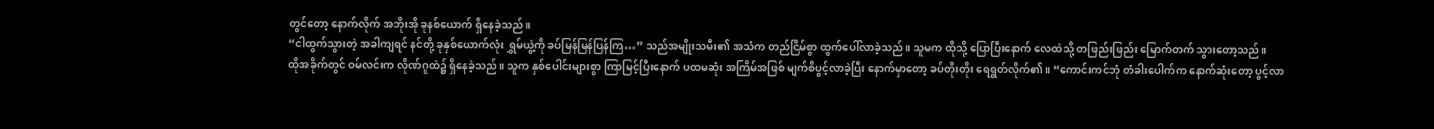တွင်တော့ နောက်လိုက် အဘိုးအို ခုနစ်ယောက် ရှိနေခဲ့သည်။
“ငါထွက်သွားတဲ့ အခါကျရင် နင်တို့ ခုနှစ်ယောက်လုံး ရွှမ်ယွဲ့ကို ခပ်မြန်မြန်ပြန်ကြ…” သည်အမျိုးသမီး၏ အသံက တည်ငြိမ်စွာ ထွက်ပေါ်လာခဲ့သည်။ သူမက ထိုသို့ ပြောပြီးနောက် လေထဲသို့ တဖြည်းဖြည်း မြောက်တက် သွားတော့သည်။
ထိုအခိုက်တွင် ဝမ်လင်းက လိုဏ်ဂူထဲ၌ ရှိနေခဲ့သည်။ သူက နှစ်ပေါင်းများစွာ ကြာမြင့်ပြီးနောက် ပထမဆုံး အကြိမ်အဖြစ် မျက်စိပွင့်လာခဲ့ပြီး နောက်မှာတော့ ခပ်တိုးတိုး ရေရွတ်လိုက်၏။ “ကောင်းကင်ဘုံ တံခါးပေါက်က နောက်ဆုံးတော့ ပွင့်လာ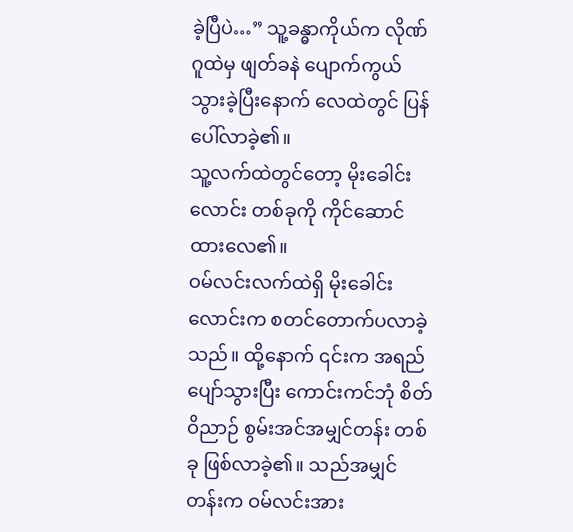ခဲ့ပြီပဲ…” သူ့ခန္ဓာကိုယ်က လိုဏ်ဂူထဲမှ ဖျတ်ခနဲ ပျောက်ကွယ် သွားခဲ့ပြီးနောက် လေထဲတွင် ပြန်ပေါ်လာခဲ့၏။
သူ့လက်ထဲတွင်တော့ မိုးခေါင်းလောင်း တစ်ခုကို ကိုင်ဆောင်ထားလေ၏။
ဝမ်လင်းလက်ထဲရှိ မိုးခေါင်းလောင်းက စတင်တောက်ပလာခဲ့သည်။ ထို့နောက် ၎င်းက အရည်ပျော်သွားပြီး ကောင်းကင်ဘုံ စိတ်ဝိညာဉ် စွမ်းအင်အမျှင်တန်း တစ်ခု ဖြစ်လာခဲ့၏။ သည်အမျှင်တန်းက ဝမ်လင်းအား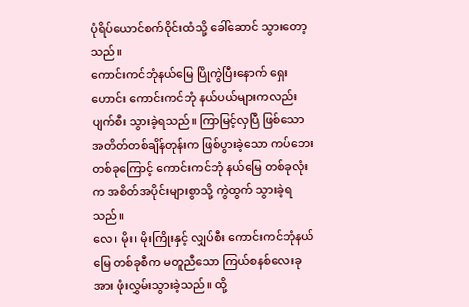ပုံရိပ်ယောင်စက်ဝိုင်းထံသို့ ခေါ်ဆောင် သွားတော့သည်။
ကောင်းကင်ဘုံနယ်မြေ ပြိုကွဲပြီးနောက် ရှေးဟောင်း ကောင်းကင်ဘုံ နယ်ပယ်များကလည်း ပျက်စီး သွားခဲ့ရသည်။ ကြာမြင့်လှပြီ ဖြစ်သော အတိတ်တစ်ချိန်တုန်းက ဖြစ်ပွားခဲ့သော ကပ်ဘေး တစ်ခုကြောင့် ကောင်းကင်ဘုံ နယ်မြေ တစ်ခုလုံးက အစိတ်အပိုင်းများစွာသို့ ကွဲထွက် သွားခဲ့ရသည်။
လေ၊ မိုး၊ မိုးကြိုးနှင့် လျှပ်စီး ကောင်းကင်ဘုံနယ်မြေ တစ်ခုစီက မတူညီသော ကြယ်စနစ်လေးခုအား ဖုံးလွှမ်းသွားခဲ့သည်။ ထို့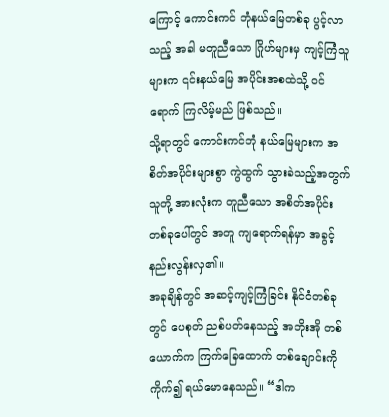ကြောင့် ကောင်းကင် ဘုံနယ်မြေတစ်ခု ပွင့်လာသည့် အခါ မတူညီသော ဂြိုဟ်များမှ ကျင့်ကြံသူများက ၎င်းနယ်မြေ အပိုင်းအစထဲသို့ ဝင်ရောက် ကြလိမ့်မည် ဖြစ်သည်။
သို့ရာတွင် ကောင်းကင်ဘုံ နယ်မြေများက အစိတ်အပိုင်းများစွာ ကွဲထွက် သွားခဲသည့်အတွက် သူတို့ အားလုံးက တူညီသော အစိတ်အပိုင်း တစ်ခုပေါ်တွင် အတူ ကျရောက်ရန်မှာ အခွင့်နည်းလွန်းလှ၏။
အခုချိန်တွင် အဆင့်ကျင့်ကြံခြင်း နိုင်ငံတစ်ခုတွင် ပေစုတ် ညစ်ပတ်နေသည့် အဘိုးအို တစ်ယောက်က ကြက်ခြေထောက် တစ်ချောင်းကို ကိုက်၍ ရယ်မောနေသည်။ “ဒါက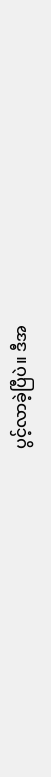ပွင့်လာခဲ့ပြီပဲ။ ဒီအ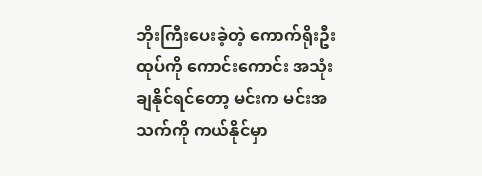ဘိုးကြီးပေးခဲ့တဲ့ ကောက်ရိုးဦးထုပ်ကို ကောင်းကောင်း အသုံးချနိုင်ရင်တော့ မင်းက မင်းအသက်ကို ကယ်နိုင်မှာ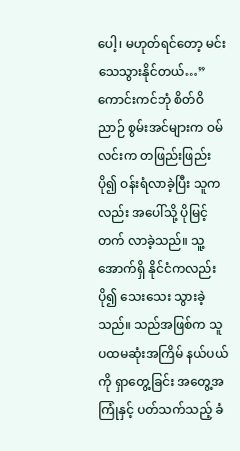ပေါ့၊ မဟုတ်ရင်တော့ မင်း သေသွားနိုင်တယ်…”
ကောင်းကင်ဘုံ စိတ်ဝိညာဉ် စွမ်းအင်များက ဝမ်လင်းက တဖြည်းဖြည်းပို၍ ဝန်းရံလာခဲ့ပြီး သူကလည်း အပေါ်သို့ ပိုမြင့်တက် လာခဲ့သည်။ သူ့အောက်ရှိ နိုင်ငံကလည်း ပို၍ သေးသေး သွားခဲ့သည်။ သည်အဖြစ်က သူပထမဆုံးအကြိမ် နယ်ပယ်ကို ရှာတွေ့ခြင်း အတွေ့အကြုံနှင့် ပတ်သက်သည့် ခံ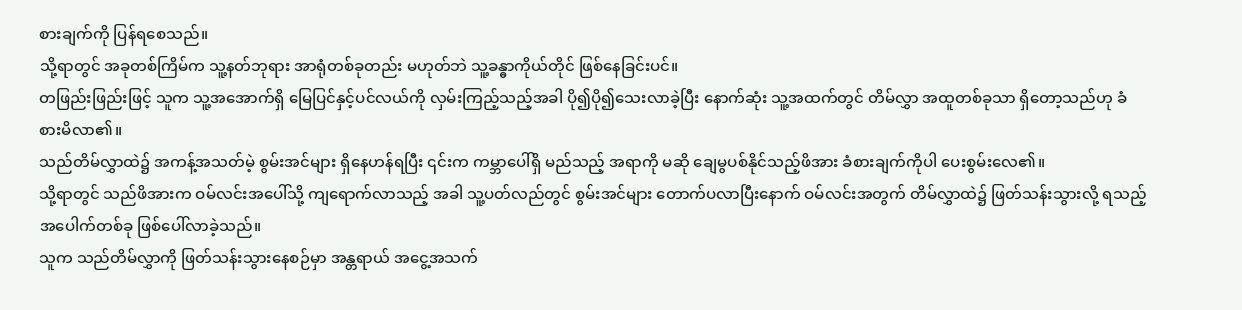စားချက်ကို ပြန်ရစေသည်။
သို့ရာတွင် အခုတစ်ကြိမ်က သူ့နတ်ဘုရား အာရုံတစ်ခုတည်း မဟုတ်ဘဲ သူ့ခန္ဓာကိုယ်တိုင် ဖြစ်နေခြင်းပင်။
တဖြည်းဖြည်းဖြင့် သူက သူ့အအောက်ရှိ မြေပြင်နှင့်ပင်လယ်ကို လှမ်းကြည့်သည့်အခါ ပို၍ပို၍သေးလာခဲ့ပြီး နောက်ဆုံး သူ့အထက်တွင် တိမ်လွှာ အထူတစ်ခုသာ ရှိတော့သည်ဟု ခံစားမိလာ၏။
သည်တိမ်လွှာထဲ၌ အကန့်အသတ်မဲ့ စွမ်းအင်များ ရှိနေဟန်ရပြီး ၎င်းက ကမ္ဘာပေါ်ရှိ မည်သည့် အရာကို မဆို ချေမွပစ်နိုင်သည့်ဖိအား ခံစားချက်ကိုပါ ပေးစွမ်းလေ၏။
သို့ရာတွင် သည်ဖိအားက ဝမ်လင်းအပေါ်သို့ ကျရောက်လာသည့် အခါ သူ့ပတ်လည်တွင် စွမ်းအင်များ တောက်ပလာပြီးနောက် ဝမ်လင်းအတွက် တိမ်လွှာထဲ၌ ဖြတ်သန်းသွားလို့ ရသည့် အပေါက်တစ်ခု ဖြစ်ပေါ်လာခဲ့သည်။
သူက သည်တိမ်လွှာကို ဖြတ်သန်းသွားနေစဉ်မှာ အန္တရာယ် အငွေ့အသက်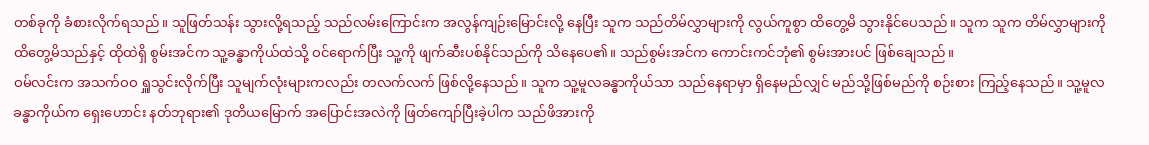တစ်ခုကို ခံစားလိုက်ရသည်။ သူဖြတ်သန်း သွားလို့ရသည့် သည်လမ်းကြောင်းက အလွန်ကျဉ်းမြောင်းလို့ နေပြီး သူက သည်တိမ်လွှာများကို လွယ်ကူစွာ ထိတွေ့မိ သွားနိုင်ပေသည်။ သူက သူက တိမ်လွှာများကို ထိတွေ့မိသည်နှင့် ထိုထဲရှိ စွမ်းအင်က သူ့ခန္ဓာကိုယ်ထဲသို့ ဝင်ရောက်ပြီး သူ့ကို ဖျက်ဆီးပစ်နိုင်သည်ကို သိနေပေ၏။ သည်စွမ်းအင်က ကောင်းကင်ဘုံ၏ စွမ်းအားပင် ဖြစ်ချေသည်။
ဝမ်လင်းက အသက်ဝဝ ရှူသွင်းလိုက်ပြီး သူမျက်လုံးများကလည်း တလက်လက် ဖြစ်လို့နေသည်။ သူက သူ့မူလခန္ဓာကိုယ်သာ သည်နေရာမှာ ရှိနေမည်လျှင် မည်သို့ဖြစ်မည်ကို စဉ်းစား ကြည့်နေသည်။ သူ့မူလခန္ဓာကိုယ်က ရှေးဟောင်း နတ်ဘုရား၏ ဒုတိယမြောက် အပြောင်းအလဲကို ဖြတ်ကျော်ပြီးခဲ့ပါက သည်ဖိအားကို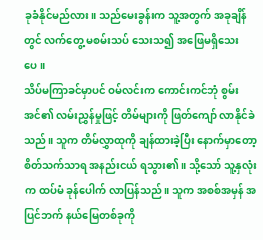ခုခံနိုင်မည်လား။ သည်မေးခွန်းက သူ့အတွက် အခုချိန်တွင် လက်တွေ့ မစမ်းသပ် သေးသ၍ အဖြေမရှိသေးပေ။
သိပ်မကြာခင်မှာပင် ဝမ်လင်းက ကောင်းကင်ဘုံ စွမ်းအင်၏ လမ်းညွှန်မှုဖြင့် တိမ်များကို ဖြတ်ကျော် လာနိုင်ခဲသည်။ သူက တိမ်လွှာထုကို ချန်ထားခဲ့ပြီး နောက်မှာတော့ စိတ်သက်သာရ အနည်းငယ် ရသွား၏။ သို့သော် သူ့နှလုံးက ထပ်မံ ခုန်ပေါက် လာပြန်သည်။ သူက အစစ်အမှန် အပြင်ဘက် နယ်မြေတစ်ခုကို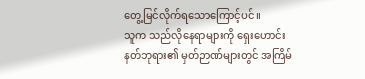တွေ့မြင်လိုက်ရသောကြောင့်ပင်။
သူက သည်လိုနေရာများကို ရှေးဟောင်း နတ်ဘုရား၏ မှတ်ဉာဏ်များတွင် အကြိမ်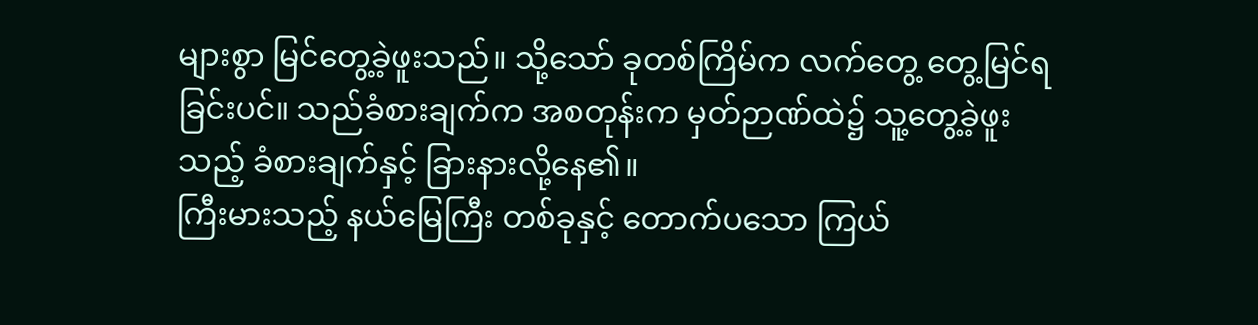များစွာ မြင်တွေ့ခဲ့ဖူးသည်။ သို့သော် ခုတစ်ကြိမ်က လက်တွေ့ တွေ့မြင်ရခြင်းပင်။ သည်ခံစားချက်က အစတုန်းက မှတ်ဉာဏ်ထဲ၌ သူ့တွေ့ခဲ့ဖူးသည့် ခံစားချက်နှင့် ခြားနားလို့နေ၏။
ကြီးမားသည့် နယ်မြေကြီး တစ်ခုနှင့် တောက်ပသော ကြယ်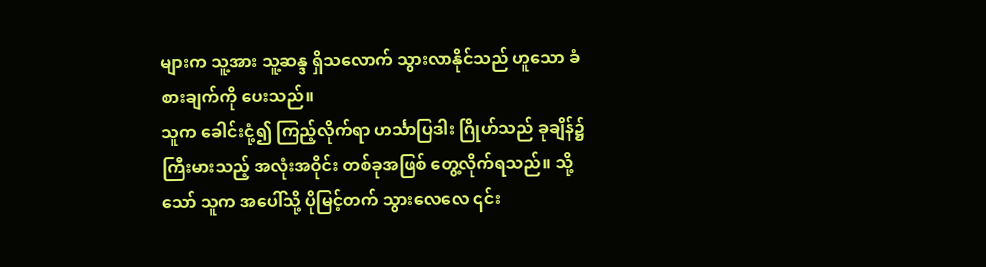များက သူ့အား သူ့ဆန္ဒ ရှိသလောက် သွားလာနိုင်သည် ဟူသော ခံစားချက်ကို ပေးသည်။
သူက ခေါင်းငုံ့၍ ကြည့်လိုက်ရာ ဟင်္သာပြဒါး ဂြိုဟ်သည် ခုချိန်၌ ကြီးမားသည့် အလုံးအဝိုင်း တစ်ခုအဖြစ် တွေ့လိုက်ရသည်။ သို့သော် သူက အပေါ်သို့ ပိုမြင့်တက် သွားလေလေ ၎င်း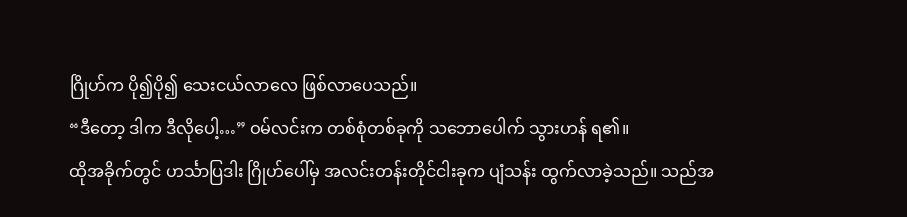ဂြိုဟ်က ပို၍ပို၍ သေးငယ်လာလေ ဖြစ်လာပေသည်။
“ဒီတော့ ဒါက ဒီလိုပေါ့…” ဝမ်လင်းက တစ်စုံတစ်ခုကို သဘောပေါက် သွားဟန် ရ၏။
ထိုအခိုက်တွင် ဟင်္သာပြဒါး ဂြိုဟ်ပေါ်မှ အလင်းတန်းတိုင်ငါးခုက ပျံသန်း ထွက်လာခဲ့သည်။ သည်အ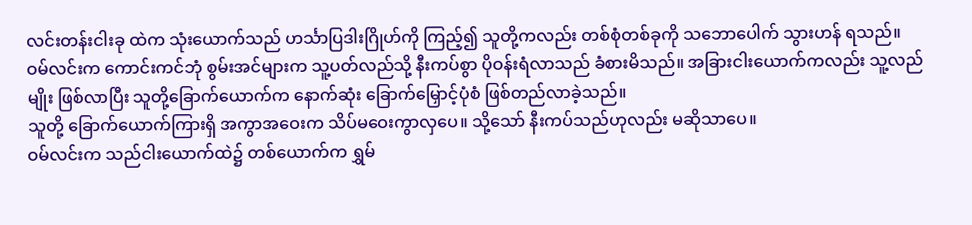လင်းတန်းငါးခု ထဲက သုံးယောက်သည် ဟင်္သာပြဒါးဂြိုဟ်ကို ကြည့်၍ သူတို့ကလည်း တစ်စုံတစ်ခုကို သဘောပေါက် သွားဟန် ရသည်။
ဝမ်လင်းက ကောင်းကင်ဘုံ စွမ်းအင်များက သူ့ပတ်လည်သို့ နီးကပ်စွာ ပိုဝန်းရံလာသည် ခံစားမိသည်။ အခြားငါးယောက်ကလည်း သူ့လည်မျိုး ဖြစ်လာပြီး သူတို့ခြောက်ယောက်က နောက်ဆုံး ခြောက်မြှောင့်ပုံစံ ဖြစ်တည်လာခဲ့သည်။
သူတို့ ခြောက်ယောက်ကြားရှိ အကွာအဝေးက သိပ်မဝေးကွာလှပေ။ သို့သော် နီးကပ်သည်ဟုလည်း မဆိုသာပေ။
ဝမ်လင်းက သည်ငါးယောက်ထဲ၌ တစ်ယောက်က ရွှမ်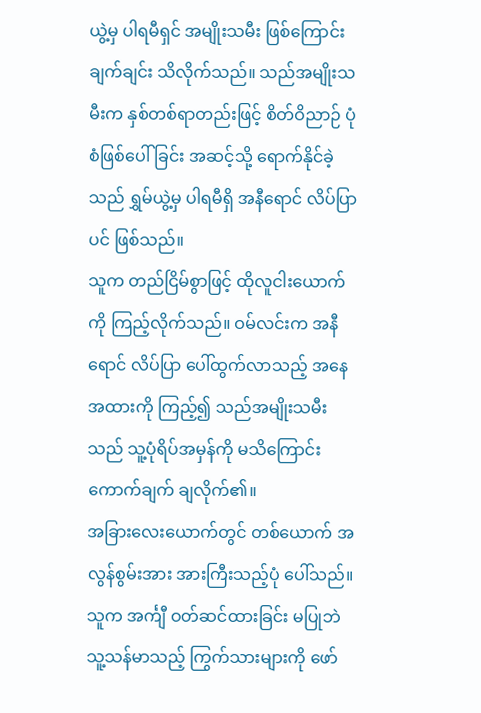ယွဲ့မှ ပါရမီရှင် အမျိုးသမီး ဖြစ်ကြောင်း ချက်ချင်း သိလိုက်သည်။ သည်အမျိုးသမီးက နှစ်တစ်ရာတည်းဖြင့် စိတ်ဝိညာဉ် ပုံစံဖြစ်ပေါ်ခြင်း အဆင့်သို့ ရောက်နိုင်ခဲ့သည် ရွှမ်ယွဲ့မှ ပါရမီရှိ အနီရောင် လိပ်ပြာပင် ဖြစ်သည်။
သူက တည်ငြိမ်စွာဖြင့် ထိုလူငါးယောက်ကို ကြည့်လိုက်သည်။ ဝမ်လင်းက အနီရောင် လိပ်ပြာ ပေါ်ထွက်လာသည့် အနေအထားကို ကြည့်၍ သည်အမျိုးသမီးသည် သူ့ပုံရိပ်အမှန်ကို မသိကြောင်း ကောက်ချက် ချလိုက်၏။
အခြားလေးယောက်တွင် တစ်ယောက် အလွန်စွမ်းအား အားကြီးသည့်ပုံ ပေါ်သည်။ သူက အင်္ကျီ ဝတ်ဆင်ထားခြင်း မပြုဘဲ သူ့သန်မာသည့် ကြွက်သားများကို ဖော်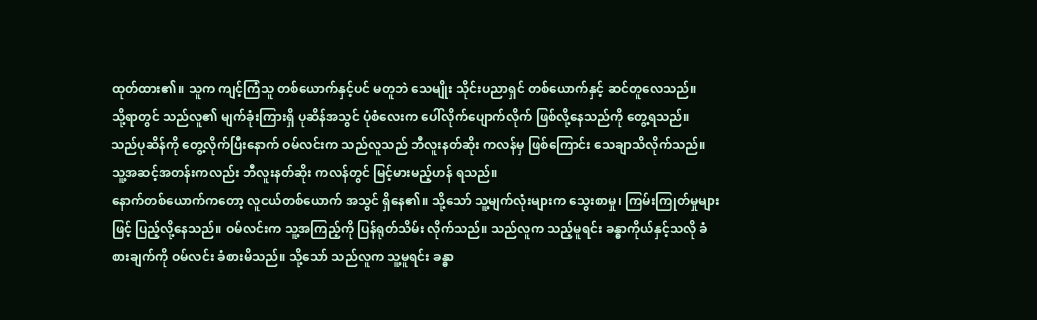ထုတ်ထား၏။ သူက ကျင့်ကြံသူ တစ်ယောက်နှင့်ပင် မတူဘဲ သေမျိုး သိုင်းပညာရှင် တစ်ယောက်နှင့် ဆင်တူလေသည်။
သို့ရာတွင် သည်လူ၏ မျက်ခုံးကြားရှိ ပုဆိန်အသွင် ပုံစံလေးက ပေါ်လိုက်ပျောက်လိုက် ဖြစ်လို့နေသည်ကို တွေ့ရသည်။
သည်ပုဆိန်ကို တွေ့လိုက်ပြီးနောက် ဝမ်လင်းက သည်လူသည် ဘီလူးနတ်ဆိုး ကလန်မှ ဖြစ်ကြောင်း သေချာသိလိုက်သည်။ သူ့အဆင့်အတန်းကလည်း ဘီလူးနတ်ဆိုး ကလန်တွင် မြင့်မားမည့်ဟန် ရသည်။
နောက်တစ်ယောက်ကတော့ လူငယ်တစ်ယောက် အသွင် ရှိနေ၏။ သို့သော် သူ့မျက်လုံးများက သွေးစာမှု၊ ကြမ်းကြုတ်မှုများဖြင့် ပြည့်လို့နေသည်။ ဝမ်လင်းက သူ့အကြည့်ကို ပြန်ရုတ်သိမ်း လိုက်သည်။ သည်လူက သည့်မူရင်း ခန္ဓာကိုယ်နှင့်သလို ခံစားချက်ကို ဝမ်လင်း ခံစားမိသည်။ သို့သော် သည်လူက သူ့မူရင်း ခန္ဓာ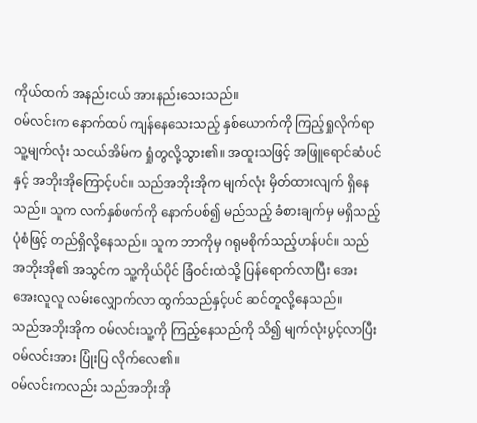ကိုယ်ထက် အနည်းငယ် အားနည်းသေးသည်။
ဝမ်လင်းက နောက်ထပ် ကျန်နေသေးသည့် နှစ်ယောက်ကို ကြည့်ရှုလိုက်ရာ သူ့မျက်လုံး သငယ်အိမ်က ရှုံတွလို့သွား၏။ အထူးသဖြင့် အဖြူရောင်ဆံပင်နှင့် အဘိုးအိုကြောင့်ပင်။ သည်အဘိုးအိုက မျက်လုံး မှိတ်ထားလျက် ရှိနေသည်။ သူက လက်နှစ်ဖက်ကို နောက်ပစ်၍ မည်သည့် ခံစားချက်မှ မရှိသည့်ပုံစံဖြင့် တည်ရှိလို့နေသည်။ သူက ဘာကိုမှ ဂရုမစိုက်သည့်ဟန်ပင်။ သည်အဘိုးအို၏ အသွင်က သူ့ကိုယ်ပိုင် ခြံဝင်းထဲသို့ ပြန်ရောက်လာပြီး အေးအေးလူလူ လမ်းလျှောက်လာ ထွက်သည်နှင့်ပင် ဆင်တူလို့နေသည်။
သည်အဘိုးအိုက ဝမ်လင်းသူ့ကို ကြည့်နေသည်ကို သိ၍ မျက်လုံးပွင့်လာပြီး ဝမ်လင်းအား ပြုံးပြ လိုက်လေ၏။
ဝမ်လင်းကလည်း သည်အဘိုးအို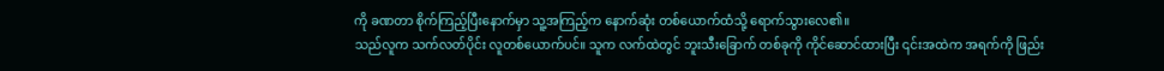ကို ခဏတာ စိုက်ကြည့်ပြီးနောက်မှာ သူ့အကြည့်က နောက်ဆုံး တစ်ယောက်ထံသို့ ရောက်သွားလေ၏။
သည်လူက သက်လတ်ပိုင်း လူတစ်ယောက်ပင်။ သူက လက်ထဲတွင် ဘူးသီးခြောက် တစ်ခုကို ကိုင်ဆောင်ထားပြီး ၎င်းအထဲက အရက်ကို ဖြည်း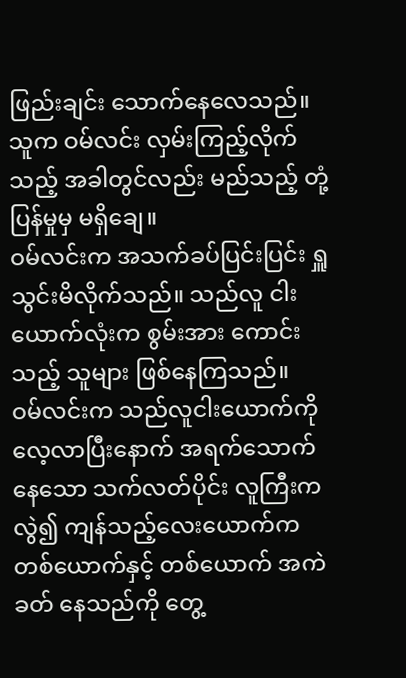ဖြည်းချင်း သောက်နေလေသည်။ သူက ဝမ်လင်း လှမ်းကြည့်လိုက်သည့် အခါတွင်လည်း မည်သည့် တုံ့ပြန်မှုမှ မရှိချေ။
ဝမ်လင်းက အသက်ခပ်ပြင်းပြင်း ရှူသွင်းမိလိုက်သည်။ သည်လူ ငါးယောက်လုံးက စွမ်းအား ကောင်းသည့် သူများ ဖြစ်နေကြသည်။
ဝမ်လင်းက သည်လူငါးယောက်ကို လေ့လာပြီးနောက် အရက်သောက်နေသော သက်လတ်ပိုင်း လူကြီးကလွဲ၍ ကျန်သည့်လေးယောက်က တစ်ယောက်နှင့် တစ်ယောက် အကဲခတ် နေသည်ကို တွေ့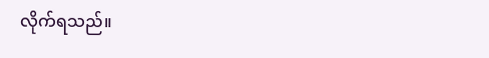လိုက်ရသည်။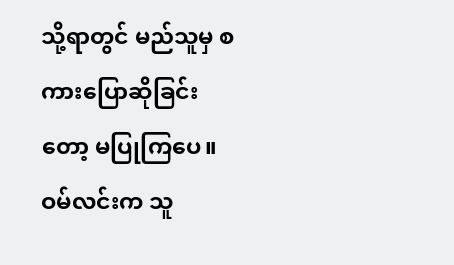သို့ရာတွင် မည်သူမှ စကားပြောဆိုခြင်းတော့ မပြုကြပေ။
ဝမ်လင်းက သူ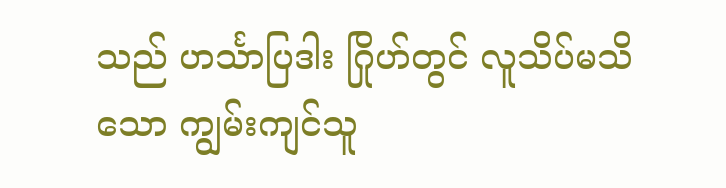သည် ဟင်္သာပြဒါး ဂြိုဟ်တွင် လူသိပ်မသိသော ကျွမ်းကျင်သူ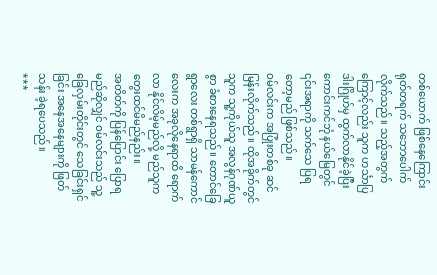တစ်ယောက် ဖြစ်နေကြောင်း ရုတ်တရက် သဘောပေါက် လိုက်သည်။ သည့်အတွက်ကြောင့်လည်း သူက ဟင်္သာပြဒါးဂြိုဟ်မှ ထွက်လာနိုင်ခဲ့ပြီး ကောင်းကင်ဘုံ နယ်မြေတွင် ၎င်းအရာကို သက်သေ ပြရတော့မည် ဖြစ်သည်။
ဝမ်လင်းက အပြုံးတစ်ခု ဆင်မြန်းလိုက်သည်။ ထိုအခိုက်တွင် သူက သူ့ကိုယ်သူ အလွန်ဂုဏ်ယူစွာ ခံစားနေရသည်။ တောင်ခြေရွာလေး တစ်ရွာရှိ သာမန်ကောင်လေးက အခုလိုနေရာထိ ရောက်လာ နိုင်လိမ့်မည်လို့ မည်သူက တွေးထင်မိမည်နည်း။
အတိတ်ကို ပြန်ပြောင်း ပြောရမည်ဆိုလျှင် ဝမ်လင်းသည် သူ့ခြေလှမ်းတိုင်းတွင် သေခြင်းရှင်ခြင်း အနေအနေများကို ဖြတ်သန်း ခဲ့ရပေသည်။
***